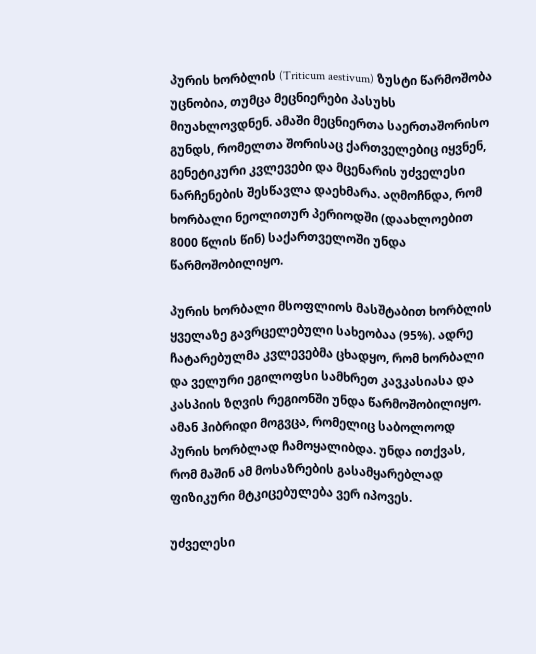პურის ხორბლის (Triticum aestivum) ზუსტი წარმოშობა უცნობია, თუმცა მეცნიერები პასუხს მიუახლოვდნენ. ამაში მეცნიერთა საერთაშორისო გუნდს, რომელთა შორისაც ქართველებიც იყვნენ, გენეტიკური კვლევები და მცენარის უძველესი ნარჩენების შესწავლა დაეხმარა. აღმოჩნდა, რომ ხორბალი ნეოლითურ პერიოდში (დაახლოებით 8000 წლის წინ) საქართველოში უნდა წარმოშობილიყო.

პურის ხორბალი მსოფლიოს მასშტაბით ხორბლის ყველაზე გავრცელებული სახეობაა (95%). ადრე ჩატარებულმა კვლევებმა ცხადყო, რომ ხორბალი და ველური ეგილოფსი სამხრეთ კავკასიასა და კასპიის ზღვის რეგიონში უნდა წარმოშობილიყო. ამან ჰიბრიდი მოგვცა, რომელიც საბოლოოდ პურის ხორბლად ჩამოყალიბდა. უნდა ითქვას, რომ მაშინ ამ მოსაზრების გასამყარებლად ფიზიკური მტკიცებულება ვერ იპოვეს.

უძველესი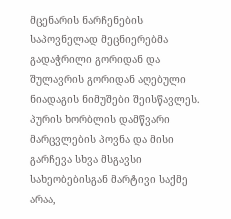მცენარის ნარჩენების საპოვნელად მეცნიერებმა გადაჭრილი გორიდან და შულავრის გორიდან აღებული ნიადაგის ნიმუშები შეისწავლეს. პურის ხორბლის დამწვარი მარცვლების პოვნა და მისი გარჩევა სხვა მსგავსი სახეობებისგან მარტივი საქმე არაა,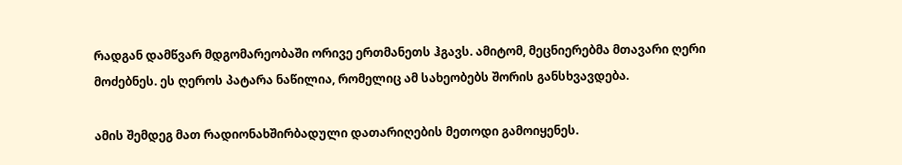რადგან დამწვარ მდგომარეობაში ორივე ერთმანეთს ჰგავს. ამიტომ, მეცნიერებმა მთავარი ღერი მოძებნეს. ეს ღეროს პატარა ნაწილია, რომელიც ამ სახეობებს შორის განსხვავდება.

ამის შემდეგ მათ რადიონახშირბადული დათარიღების მეთოდი გამოიყენეს.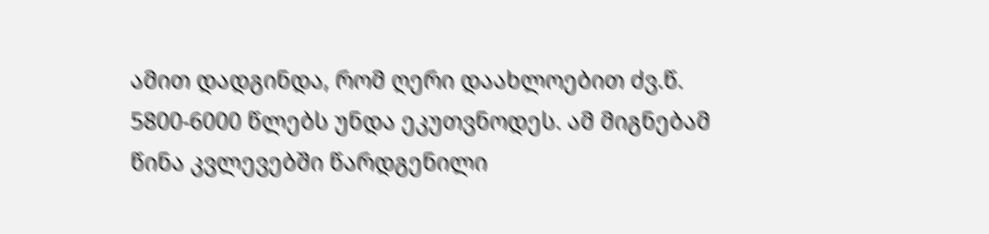ამით დადგინდა, რომ ღერი დაახლოებით ძვ.წ. 5800-6000 წლებს უნდა ეკუთვნოდეს. ამ მიგნებამ წინა კვლევებში წარდგენილი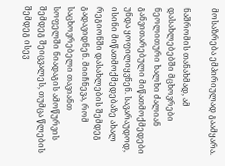მოსაზრება ემპირიულად გაამყარა.

ნაშრომის თანახმად, ამ დასახლებებში მცხოვრები ნეოლითური ხალხი ძალიან განვითარებული მიწათმოქმედები უნდა ყოფილიყვნენ. სავარაუდოდ, ისინი მიწათმოქმედებაზე ახალ რეგიონში დასახლების შემდეგ გადავიდნენ. მიიჩნევა, რომ საცხოვრებელი თავიანთ სოფელში ნიადაგის ამოწურვის შემდეგ შეიცვალეს, თუმცა წლების შემდეგ ისევ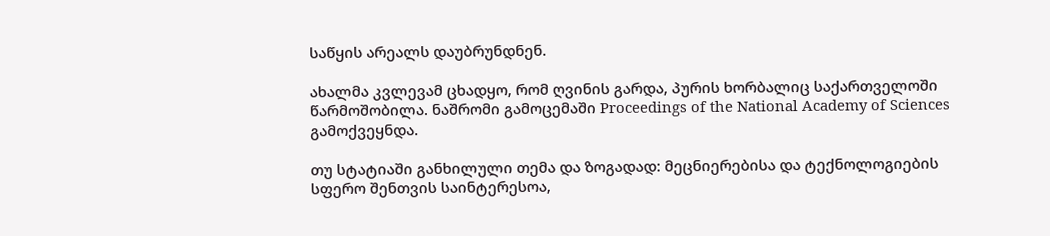საწყის არეალს დაუბრუნდნენ.

ახალმა კვლევამ ცხადყო, რომ ღვინის გარდა, პურის ხორბალიც საქართველოში წარმოშობილა. ნაშრომი გამოცემაში Proceedings of the National Academy of Sciences გამოქვეყნდა.

თუ სტატიაში განხილული თემა და ზოგადად: მეცნიერებისა და ტექნოლოგიების სფერო შენთვის საინტერესოა,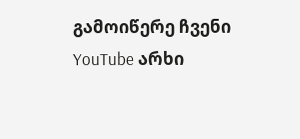გამოიწერე ჩვენი YouTube არხი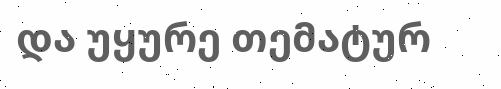და უყურე თემატურ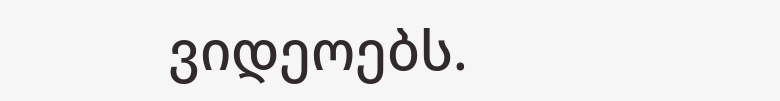ვიდეოებს.